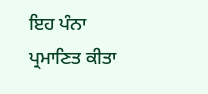ਇਹ ਪੰਨਾ ਪ੍ਰਮਾਣਿਤ ਕੀਤਾ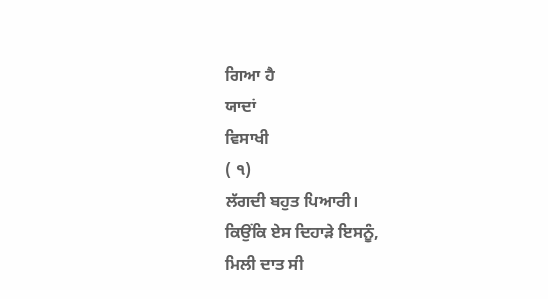ਗਿਆ ਹੈ
ਯਾਦਾਂ
ਵਿਸਾਖੀ
( ੧)
ਲੱਗਦੀ ਬਹੁਤ ਪਿਆਰੀ।
ਕਿਉਂਕਿ ਏਸ ਦਿਹਾੜੇ ਇਸਨੂੰ,
ਮਿਲੀ ਦਾਤ ਸੀ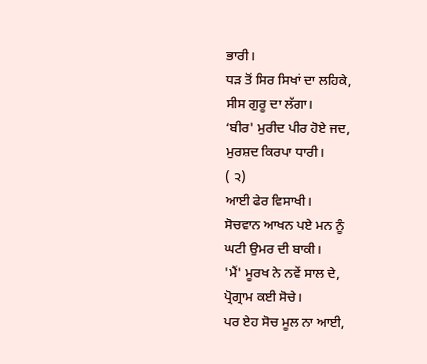ਭਾਰੀ।
ਧੜ ਤੋਂ ਸਿਰ ਸਿਖਾਂ ਦਾ ਲਹਿਕੇ,
ਸੀਸ ਗੁਰੂ ਦਾ ਲੱਗਾ।
‘ਬੀਰ' ਮੁਰੀਦ ਪੀਰ ਹੋਏ ਜਦ,
ਮੁਰਸ਼ਦ ਕਿਰਪਾ ਧਾਰੀ।
( ੨)
ਆਈ ਫੇਰ ਵਿਸਾਖੀ।
ਸੋਚਵਾਨ ਆਖਨ ਪਏ ਮਨ ਨੂੰ
ਘਟੀ ਉਮਰ ਦੀ ਬਾਕੀ।
'ਮੈਂ' ਮੂਰਖ ਨੇ ਨਵੇਂ ਸਾਲ ਦੇ,
ਪ੍ਰੋਗ੍ਰਾਮ ਕਈ ਸੋਚੇ।
ਪਰ ਏਹ ਸੋਚ ਮੂਲ ਨਾ ਆਈ,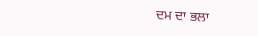ਦਮ ਦਾ ਭਲਾ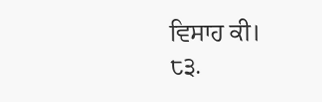ਵਿਸਾਹ ਕੀ।
੮੩.